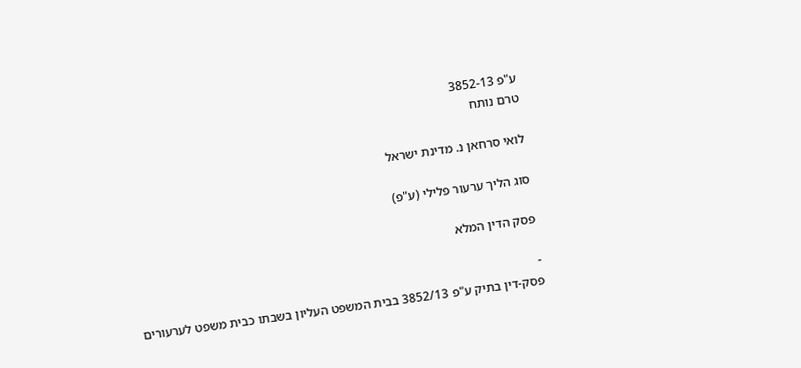ע"פ 3852-13
טרם נותח

לואי סרחאן נ. מדינת ישראל

סוג הליך ערעור פלילי (ע"פ)

פסק הדין המלא

-
פסק-דין בתיק ע"פ 3852/13 בבית המשפט העליון בשבתו כבית משפט לערעורים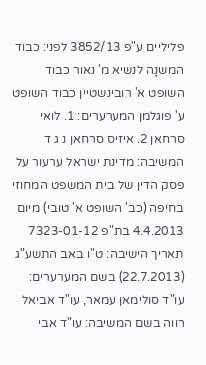פליליים ע"פ 3852/13 לפני: כבוד המשנָה לנשיא מ' נאור כבוד השופט א' רובינשטיין כבוד השופט ע' פוגלמן המערערים: 1. לואי סרחאן 2. איזיס סרחאן נ ג ד המשיבה: מדינת ישראל ערעור על פסק הדין של בית המשפט המחוזי בחיפה (כב' השופט א' טובי) מיום 4.4.2013 בת"פ 7323-01-12 תאריך הישיבה: ט"ו באב התשע"ג (22.7.2013) בשם המערערים: עו"ד סולימאן עמאר, עו"ד אביאל רווה בשם המשיבה: עו"ד אבי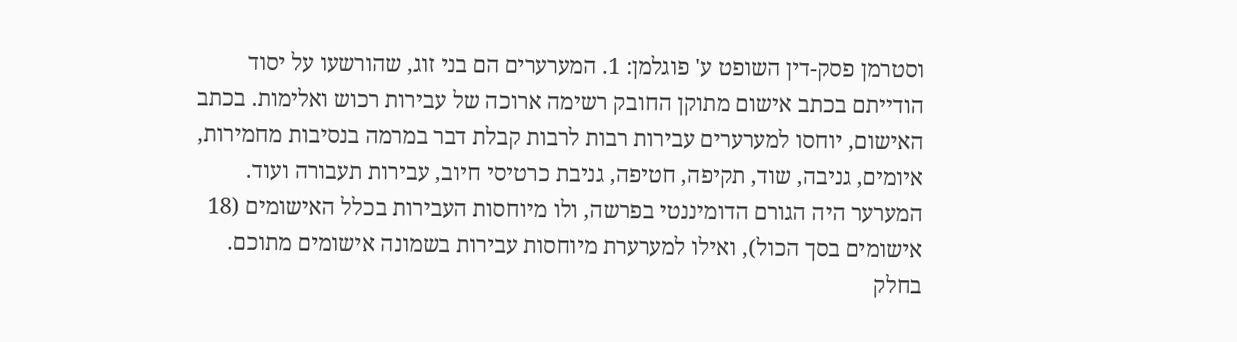וסטרמן פסק-דין השופט ע' פוגלמן: 1. המערערים הם בני זוג, שהורשעו על יסוד הודייתם בכתב אישום מתוקן החובק רשימה ארוכה של עבירות רכוש ואלימות. בכתב האישום, יוחסו למערערים עבירות רבות לרבות קבלת דבר במרמה בנסיבות מחמירות, איומים, גניבה, שוד, תקיפה, חטיפה, גניבת כרטיסי חיוב, עבירות תעבורה ועוד. המערער היה הגורם הדומיננטי בפרשה, ולו מיוחסות העבירות בכלל האישומים (18 אישומים בסך הכול), ואילו למערערת מיוחסות עבירות בשמונה אישומים מתוכם. בחלק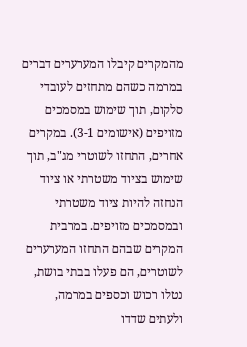מהמקרים קיבלו המערערים דברים במרמה כשהם מתחזים לעובדי סלקום, תוך שימוש במסמכים מזויפים (אישומים 3-1). במקרים אחרים, התחזו לשוטרי מג"ב, תוך שימוש בציוד משטרתי או ציוד הנחזה להיות ציוד משטרתי ובמסמכים מזויפים. במרבית המקרים שבהם התחזו המערערים לשוטרים, הם פעלו בבתי בושת, נטלו רכוש וכספים במרמה, ולעתים שדדו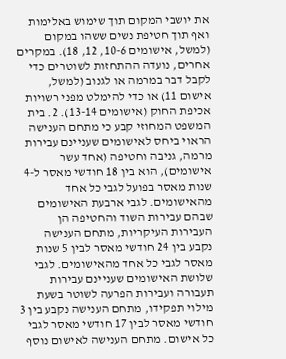את יושבי המקום תוך שימוש באלימות ואף תוך חטיפת נשים ששהו במקום (למשל, אישומים 10-6, 12, 18). במקרים אחרים, נועדה ההתחזות לשוטרים כדי לקבל דבר במרמה או לגנוב (למשל, אישום 11) או כדי להימלט מפני רשויות אכיפת החוק (אישומים 13-14). 2. בית המשפט המחוזי קבע כי מתחם הענישה הראוי ביחס לאישומים שעניינם עבירות מרמה, גניבה וחטיפה (אחד עשר אישומים), הוא בין 18 חודשי מאסר ל-4 שנות מאסר בפועל לגבי כל אחד מהאישומים. לגבי ארבעת האישומים שבהם עבירות השוד והחטיפה הן העבירות העיקריות, מתחם הענישה נקבע בין 24 חודשי מאסר לבין 5 שנות מאסר לגבי כל אחד מהאישומים. לגבי שלושת האישומים שעניינם עבירות תעבורה ועבירות הפרעה לשוטר בשעת מילוי תפקידו, מתחם הענישה נקבע בין 3 חודשי מאסר לבין 17 חודשי מאסר לגבי כל אישום. מתחם הענישה לאישום נוסף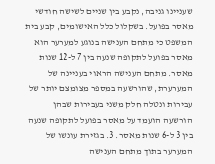שעניינו גניבה, נקבע בין שניים לשישה חודשי מאסר בפועל. בשקלול כלל האישומים, קבע בית המשפט כי מתחם הענישה בנוגע למערער הוא מאסר בפועל לתקופה שנעה בין 7 ל-12 שנות מאסר. מתחם הענישה הראוי בעניינה של המערערת, שהורשעה במספר מצומצם יותר של עבירות ונטלה חלק משני בעבירות שבהן הורשעה הועמד על מאסר בפועל לתקופה שנעה בין 3 ל-6 שנות מאסר. 3. בגזירת עונשו של המערער בתוך מתחם הענישה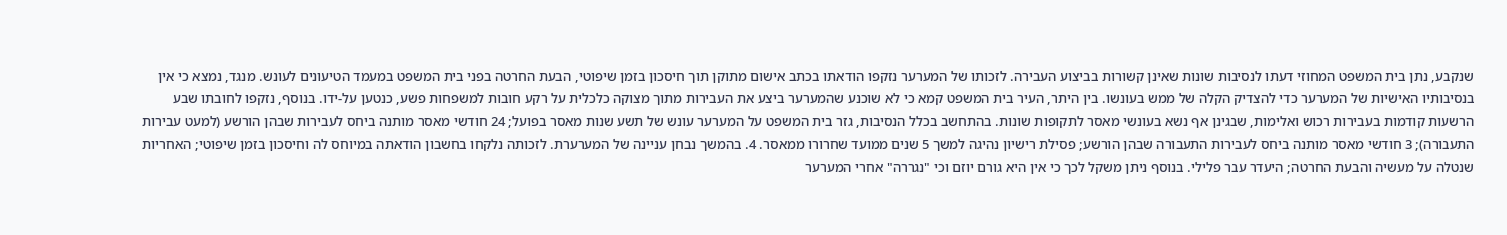שנקבע, נתן בית המשפט המחוזי דעתו לנסיבות שונות שאינן קשורות בביצוע העבירה. לזכותו של המערער נזקפו הודאתו בכתב אישום מתוקן תוך חיסכון בזמן שיפוטי, הבעת החרטה בפני בית המשפט במעמד הטיעונים לעונש. מנגד, נמצא כי אין בנסיבותיו האישיות של המערער כדי להצדיק הקלה של ממש בעונשו. בין היתר, העיר בית המשפט קמא כי לא שוכנע שהמערער ביצע את העבירות מתוך מצוקה כלכלית על רקע חובות למשפחות פשע, כנטען על-ידו. בנוסף, נזקפו לחובתו שבע הרשעות קודמות בעבירות רכוש ואלימות, שבגינן אף נשא בעונשי מאסר לתקופות שונות. בהתחשב בכלל הנסיבות, גזר בית המשפט על המערער עונש של תשע שנות מאסר בפועל; 24 חודשי מאסר מותנה ביחס לעבירות שבהן הורשע (למעט עבירות התעבורה); 3 חודשי מאסר מותנה ביחס לעבירות התעבורה שבהן הורשע; פסילת רישיון נהיגה למשך 5 שנים ממועד שחרורו ממאסר. 4. בהמשך נבחן עניינה של המערערת. לזכותה נלקחו בחשבון הודאתה במיוחס לה וחיסכון בזמן שיפוטי; האחריות שנטלה על מעשיה והבעת החרטה; היעדר עבר פלילי. בנוסף ניתן משקל לכך כי אין היא גורם יוזם וכי "נגררה" אחרי המערער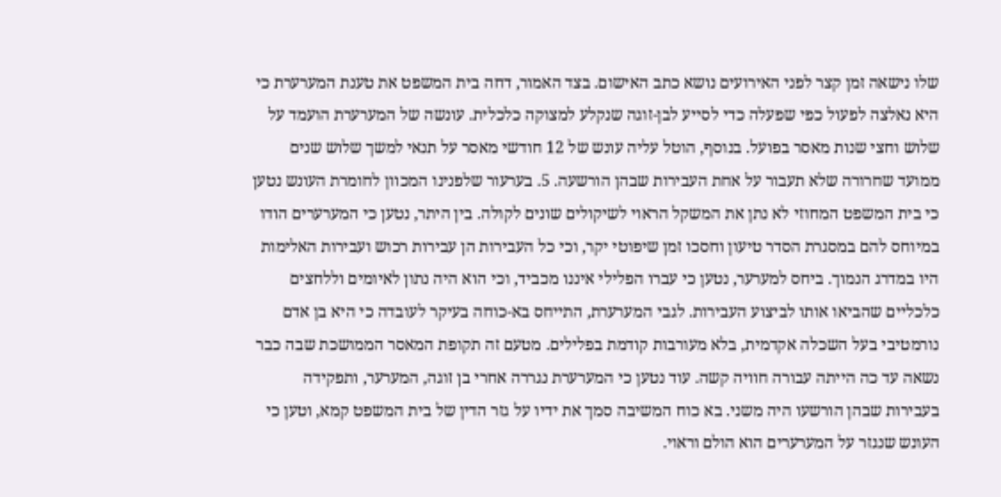שלו נישאה זמן קצר לפני האירועים נושא כתב האישום. בצד האמור, דחה בית המשפט את טענת המערערת כי היא נאלצה לפעול כפי שפעלה כדי לסייע לבן-זוגה שנקלע למצוקה כלכלית. עונשה של המערערת הועמד על שלוש וחצי שנות מאסר בפועל. בנוסף, הוטל עליה עונש של 12 חודשי מאסר על תנאי למשך שלוש שנים ממועד שחרורה שלא תעבור על אחת העבירות שבהן הורשעה. 5. בערעור שלפנינו המכוון לחומרת העונש נטען כי בית המשפט המחוזי לא נתן את המשקל הראוי לשיקולים שונים לקולה. בין היתר, נטען כי המערערים הודו במיוחס להם במסגרת הסדר טיעון וחסכו זמן שיפוטי יקר, וכי כל העבירות הן עבירות רכוש ועבירות האלימות היו במדרג הנמוך. ביחס למערער, נטען כי עברו הפלילי איננו מכביד, וכי הוא היה נתון לאיומים וללחצים כלכליים שהביאו אותו לביצוע העבירות. לגבי המערערת, התייחס בא-כוחה בעיקר לעובדה כי היא בן אדם נורמטיבי בעל השכלה אקדמית, בלא מעורבות קודמת בפלילים. מטעם זה תקופת המאסר הממושכת שבה כבר נשאה עד כה הייתה עבורה חוויה קשה. עוד נטען כי המערערת נגררה אחרי בן זוגה, המערער, ותפקידה בעבירות שבהן הורשעו היה משני. בא כוח המשיבה סמך את ידיו על גזר הדין של בית המשפט קמא, וטען כי העונש שנגזר על המערערים הוא הולם וראוי.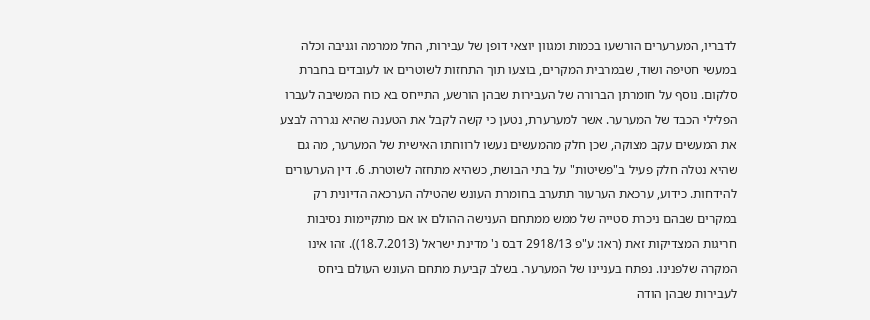לדבריו, המערערים הורשעו בכמות ומגוון יוצאי דופן של עבירות, החל ממרמה וגניבה וכלה במעשי חטיפה ושוד, שבמרבית המקרים, בוצעו תוך התחזות לשוטרים או לעובדים בחברת סלקום. נוסף על חומרתן הברורה של העבירות שבהן הורשע, התייחס בא כוח המשיבה לעברו הפלילי הכבד של המערער. אשר למערערת, נטען כי קשה לקבל את הטענה שהיא נגררה לבצע את המעשים עקב מצוקה, שכן חלק מהמעשים נעשו לרווחתו האישית של המערער, מה גם שהיא נטלה חלק פעיל ב"פשיטות" על בתי הבושת, כשהיא מתחזה לשוטרת. 6. דין הערעורים להידחות. כידוע, ערכאת הערעור תתערב בחומרת העונש שהטילה הערכאה הדיונית רק במקרים שבהם ניכרת סטייה של ממש ממתחם הענישה ההולם או אם מתקיימות נסיבות חריגות המצדיקות זאת (ראו: ע"פ 2918/13 דבס נ' מדינת ישראל (18.7.2013)). זהו אינו המקרה שלפנינו. נפתח בעניינו של המערער. בשלב קביעת מתחם העונש העולם ביחס לעבירות שבהן הודה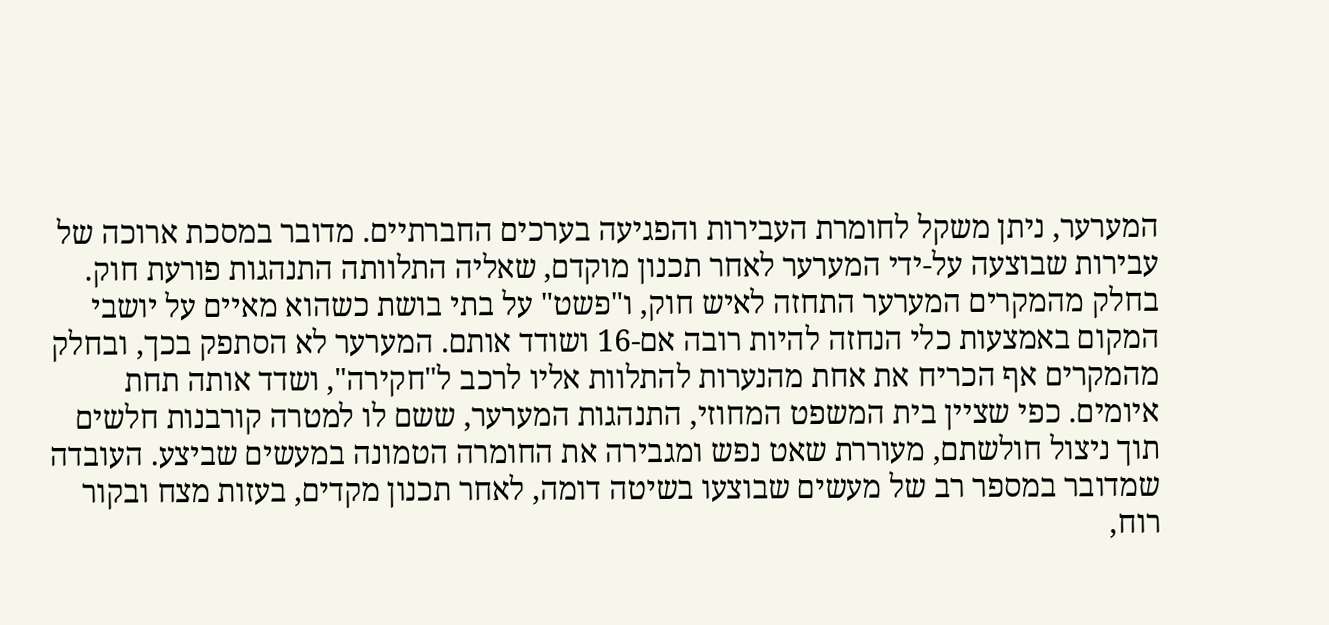המערער, ניתן משקל לחומרת העבירות והפגיעה בערכים החברתיים. מדובר במסכת ארוכה של עבירות שבוצעה על-ידי המערער לאחר תכנון מוקדם, שאליה התלוותה התנהגות פורעת חוק. בחלק מהמקרים המערער התחזה לאיש חוק, ו"פשט" על בתי בושת כשהוא מאיים על יושבי המקום באמצעות כלי הנחזה להיות רובה אם-16 ושודד אותם. המערער לא הסתפק בכך, ובחלק מהמקרים אף הכריח את אחת מהנערות להתלוות אליו לרכב ל"חקירה", ושדד אותה תחת איומים. כפי שציין בית המשפט המחוזי, התנהגות המערער, ששם לו למטרה קורבנות חלשים תוך ניצול חולשתם, מעוררת שאט נפש ומגבירה את החומרה הטמונה במעשים שביצע. העובדה שמדובר במספר רב של מעשים שבוצעו בשיטה דומה, לאחר תכנון מקדים, בעזות מצח ובקור רוח,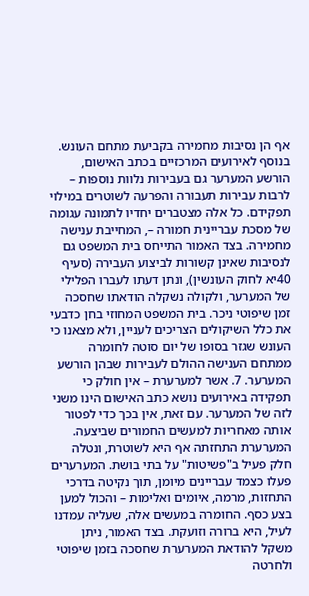אף הן נסיבות מחמירה בקביעת מתחם העונש. בנוסף לאירועים המרכזיים בכתב האישום, הורשע המערער גם בעבירות נלוות נוספות – לרבות עבירות תעבורה והפרעה לשוטרים במילוי תפקידם. כל אלה מצטברים יחדיו לתמונה עגומה של מסכת עבריינית חמורה –, המחייבת ענישה מחמירה. בצד האמור התייחס בית המשפט גם לנסיבות שאינן קשורות לביצוע העבירה (סעיף 40יא לחוק העונשין), ונתן דעתו לעברו הפלילי של המערער, ולקולה נשקלה הודאתו שחסכה זמן שיפוטי ניכר. בית המשפט המחוזי בחן כדבעי את כלל השיקולים הצריכים לעניין, ולא מצאנו כי העונש שגזר בסופו של יום סוטה לחומרה ממתחם הענישה ההולם לעבירות שבהן הורשע המערער. 7. אשר למערערת – אין חולק כי תפקידה באירועים נושא כתב האישום הינו משני לזה של המערער. עם זאת, אין בכך כדי לפטור אותה מאחריות למעשים החמורים שביצעה. המערערת התחזתה אף היא לשוטרת, ונטלה חלק פעיל ב"פשיטות" על בתי בושת. המערערים פעלו כצמד עבריינים מיומן, תוך נקיטה בדרכי התחזות, מרמה, איומים ואלימות – והכול למען בצע כסף. החומרה במעשים אלה, שעליה עמדנו לעיל, היא ברורה וזועקת. בצד האמור, ניתן משקל להודאת המערערת שחסכה בזמן שיפוטי ולחרטה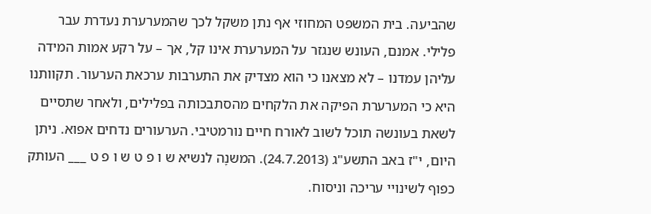שהביעה. בית המשפט המחוזי אף נתן משקל לכך שהמערערת נעדרת עבר פלילי. אמנם, העונש שנגזר על המערערת אינו קל, אך – על רקע אמות המידה עליהן עמדנו – לא מצאנו כי הוא מצדיק את התערבות ערכאת הערעור. תקוותנו היא כי המערערת הפיקה את הלקחים מהסתבכותה בפלילים, ולאחר שתסיים לשאת בעונשה תוכל לשוב לאורח חיים נורמטיבי. הערעורים נדחים אפוא. ניתן היום, י"ז באב התשע"ג (24.7.2013). המשנָה לנשיא ש ו פ ט ש ו פ ט ___ העותק כפוף לשינויי עריכה וניסוח.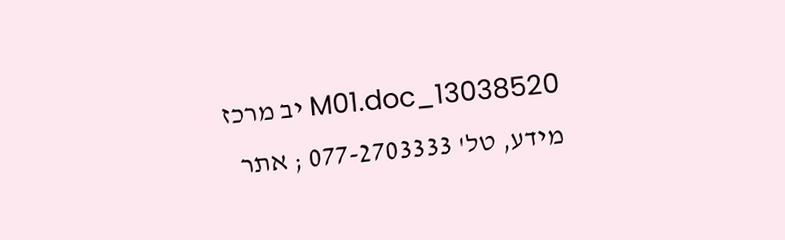13038520_M01.doc יב מרכז מידע, טל' 077-2703333 ; אתר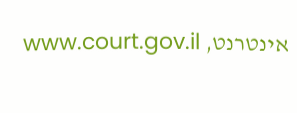אינטרנט, www.court.gov.il